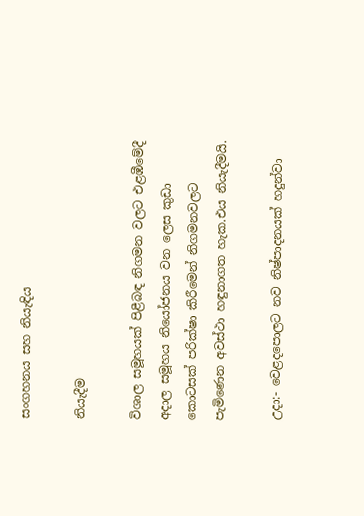සංගහනය සහ නියැඳිය

නියැදීම

විශාල සමූහයක් පිළීබඳ නිගමන වලට එළඹීමේදී අදාල සමූහය නියෝජනය වන ලෙස කුඩා කොටසක් පරික්ෂා කිරීමෙන් නිගමනවලට පැමිණෙන අවස්ථා හඳුනාගත හැක.එය නියැදීමයි.

උදා:- වෙළදපොලට නව නිෂ්පාදනයක් හදුන්වා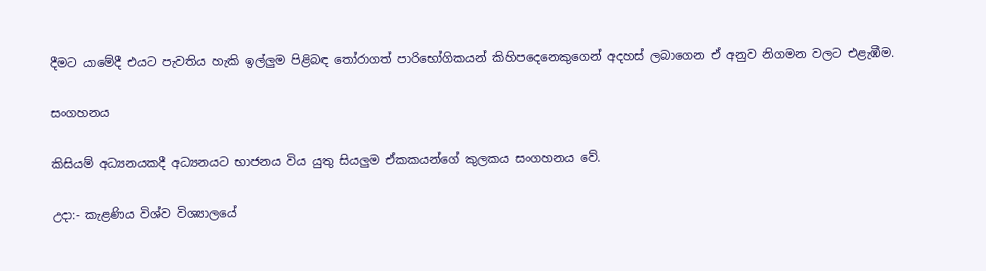දීමට යාමේදී එයට පැවතිය හැකි ඉල්ලුම පිළිබඳ තෝරාගත් පාරිභෝගිකයන් කිහිපදෙනෙකුගෙන් අදහස් ලබාගෙන ඒ අනුව නිගමන වලට එළැඹීම.

සංගහනය

කිසියම් අධ්‍යනයකදී අධ්‍යනයට භාජනය විය යුතු සියලුම ඒකකයන්ගේ කුලකය සංගහනය වේ.

උදා:- කැළණිය විශ්ව විශ්‍යාලයේ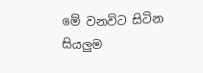මේ වනවිට සිටින සියලුම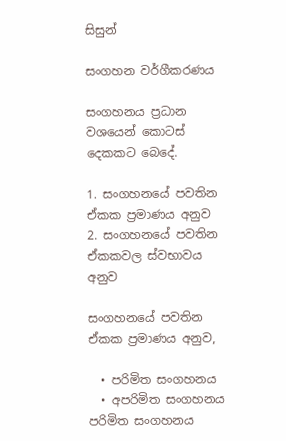සිසුන්

සංගහන වර්ගීකරණය

සංගහනය ප්‍රධාන වශයෙන් කොටස් දෙකකට බෙදේ.

1. සංගහනයේ පවතින ඒකක ප්‍රමාණය අනුව
2. සංගහනයේ පවතින ඒකකවල ස්වභාවය අනුව

සංගහනයේ පවතින ඒකක ප්‍රමාණය අනුව,

  • පරිමිත සංගහනය
  • අපරිමිත සංගහනය
පරිමිත සංගහනය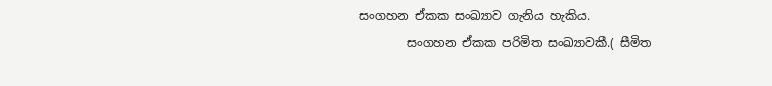සංගහන ඒකක සංඛ්‍යාව ගැනිය හැකිය.
        සංගහන ඒකක පරිමිත සංඛ්‍යාවකී.( සීමිත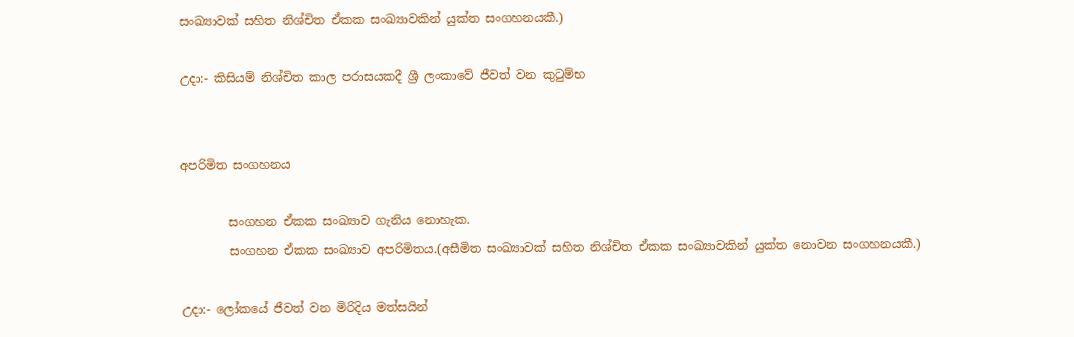සංඛ්‍යාවක් සහිත නිශ්චිත ඒකක සංඛ්‍යාවකින් යුක්ත සංගහනයකී.)

උදා:- කිසියම් නිශ්චිත කාල පරාසයකදී ශ්‍රී ලංකාවේ ජීවත් වන කුටුම්භ


අපරිමිත සංගහනය

        සංගහන ඒකක සංඛ්‍යාව ගැනිය නොහැක.
        සංගහන ඒකක සංඛ්‍යාව අපරිමිතය.(අසීමිත සංඛ්‍යාවක් සහිත නිශ්චිත ඒකක සංඛ්‍යාවකින් යුක්ත නොවන සංගහනයකී.)

උදා:- ලෝකයේ ජීවත් වන මිරිදිය මත්සයින්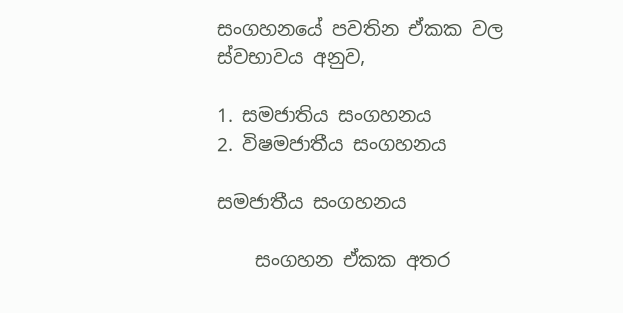සංගහනයේ පවතින ඒකක වල ස්වභාවය අනුව,

1. සමජාතිය සංගහනය
2. විෂමජාතීය සංගහනය

සමජාතීය සංගහනය

    සංගහන ඒකක අතර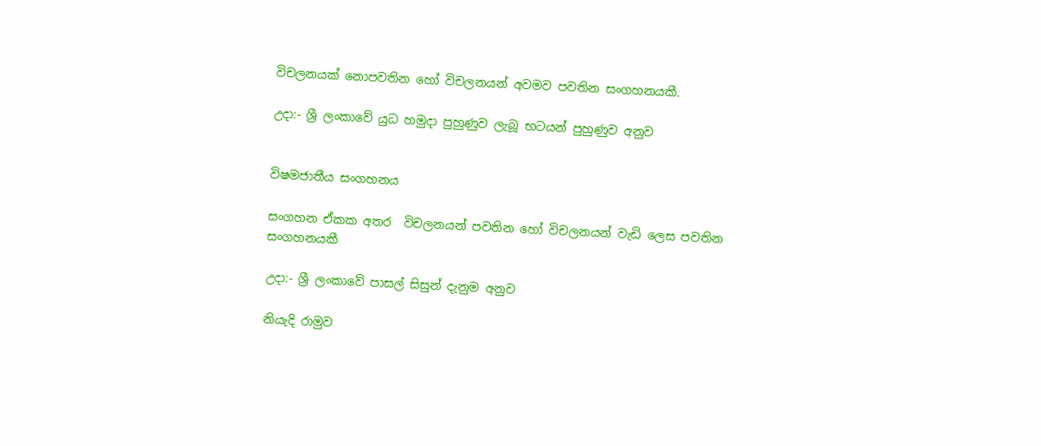විචලනයක් නොපවතින හෝ විචලනයන් අවමව පවතින සංගහනයකී.

උදා:- ශ්‍රී ලංකාවේ යුධ හමුදා පුහුණුව ලැබූ භටයන් පුහුණුව අනුව


විෂමජාතීය සංගහනය

සංගහන ඒකක අතර  විචලනයන් පවතින හෝ විචලනයන් වැඩි ලෙස පවතින සංගහනයකී

උදා:- ශ්‍රී ලංකාවේ පාසල් සිසුන් දැනුම අනුව

නියැදි රාමුව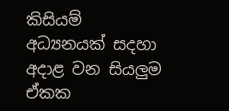කිසියම් අධ්‍යනයක් සදහා අදාළ වන සියලුම ඒකක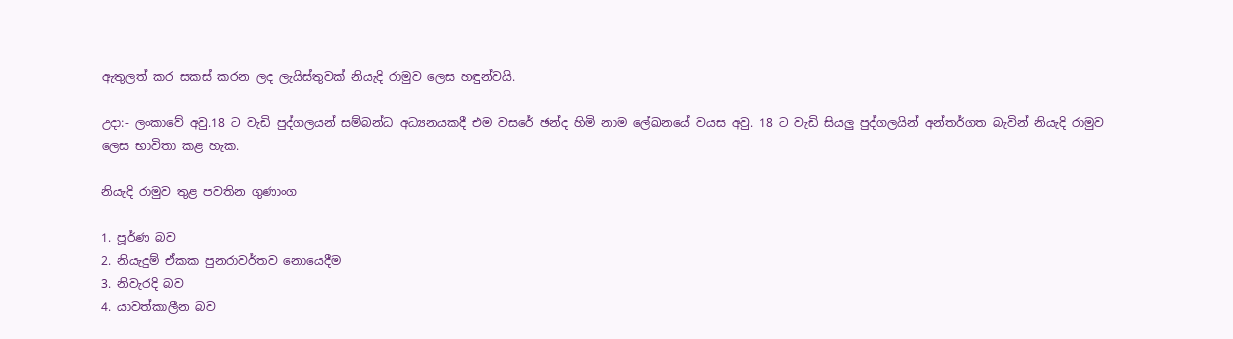ඇතුලත් කර සකස් කරන ලද ලැයිස්තුවක් නියැදි රාමුව ලෙස හඳුන්වයි.

උදා:- ලංකාවේ අවු.18 ට වැඩි පුද්ගලයන් සම්බන්ධ අධ්‍යනයකදී එම වසරේ ඡන්ද හිමි නාම ලේඛනයේ වයස අවු. 18 ට වැඩි සියලු පුද්ගලයින් අන්තර්ගත බැවින් නියැදි රාමුව ලෙස භාවිතා කළ හැක.

නියැදි රාමුව තුළ පවතින ගුණාංග

1. පූර්ණ බව
2. නියැදුම් ඒකක පුනරාවර්තව නොයෙදීම
3. නිවැරදි බව
4. යාවත්කාලීන බව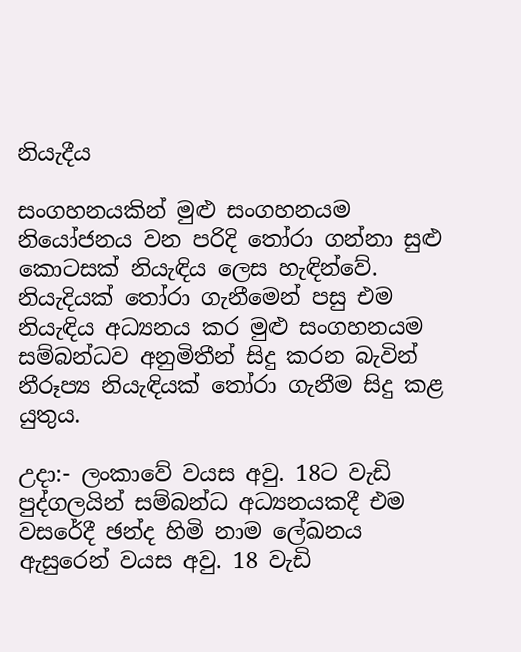නියැදීය

සංගහනයකින් මුළු සංගහනයම නියෝජනය වන පරිදි තෝරා ගන්නා සුළු කොටසක් නියැඳිය ලෙස හැඳින්වේ. නියැදියක් තෝරා ගැනීමෙන් පසු එම නියැඳිය අධ්‍යනය කර මුළු සංගහනයම සම්බන්ධව අනුමිතීන් සිදු කරන බැවින් නීරූප්‍ය නියැඳියක් තෝරා ගැනීම සිදු කළ යුතුය.

උදා:- ලංකාවේ වයස අවු. 18ට වැඩි පුද්ගලයින් සම්බන්ධ අධ්‍යනයකදී එම වසරේදී ඡන්ද හිමි නාම ලේඛනය ඇසුරෙන් වයස අවු. 18 වැඩි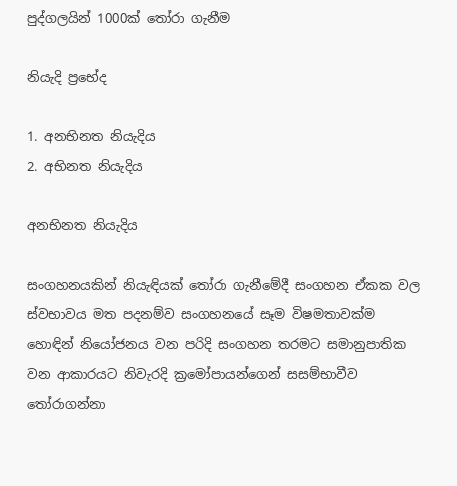පුද්ගලයින් 1000ක් තෝරා ගැනීම

නියැදි ප්‍රභේද

1. අනභිනත නියැදිය
2. අභිනත නියැදිය

අනභිනත නියැදිය

සංගහනයකින් නියැඳියක් තෝරා ගැනීමේදී සංගහන ඒකක වල ස්වභාවය මත පදනම්ව සංගහනයේ සෑම විෂමතාවක්ම හොඳින් නියෝජනය වන පරිදි සංගහන තරමට සමානුපාතික වන ආකාරයට නිවැරදි ක්‍රමෝපායන්ගෙන් සසම්භාවීව තෝරාගන්නා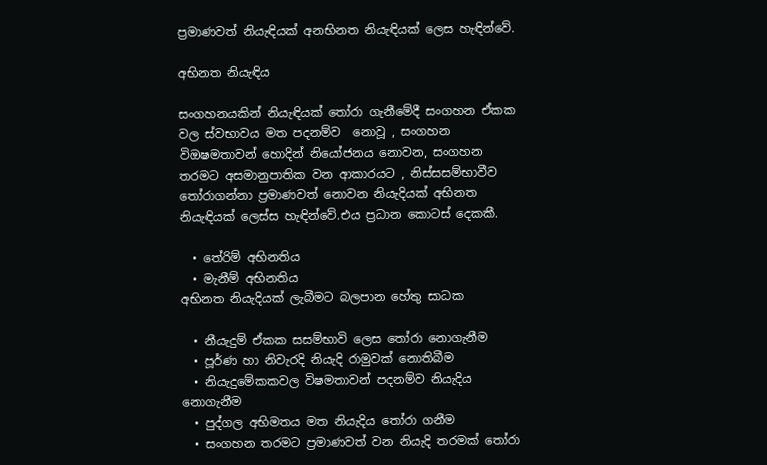ප්‍රමාණවත් නියැඳියක් අනභිනත නියැඳියක් ලෙස හැඳින්වේ.

අභිනත නියැඳිය

සංගහනයකින් නියැඳියක් තෝරා ගැනීමේදී සංගහන ඒකක වල ස්වභාවය මත පදනම්ව  නොවූ , සංගහන විඔෂමතාවන් හොදින් නියෝජනය නොවන, සංගහන තරමට අසමානුපාතික වන ආකාරයට , නිස්සසම්භාවීව තෝරාගන්නා ප්‍රමාණවත් නොවන නියැදියක් අභිනත නියැඳියක් ලෙස්ස හැඳින්වේ.එය ප්‍රධාන කොටස් දෙකකී.

  • තේරිම් අභිනතිය
  • මැනීම් අභිනතිය
අභිනත නියැදියක් ලැබීමට බලපාන හේතු සාධක

  • නීයැදුම් ඒකක සසම්භාවි ලෙස තෝරා නොගැනීම
  • පූර්ණ හා නිවැරදි නියැදි රාමුවක් නොතිබීම
  • නියැදුමේකකවල විෂමතාවන් පදනම්ව නියැදිය නොගැනීම
  • පුද්ගල අභිමතය මත නියැදිය තෝරා ගනීම
  • සංගහන තරමට ප්‍රමාණවත් වන නියැදි තරමක් තෝරා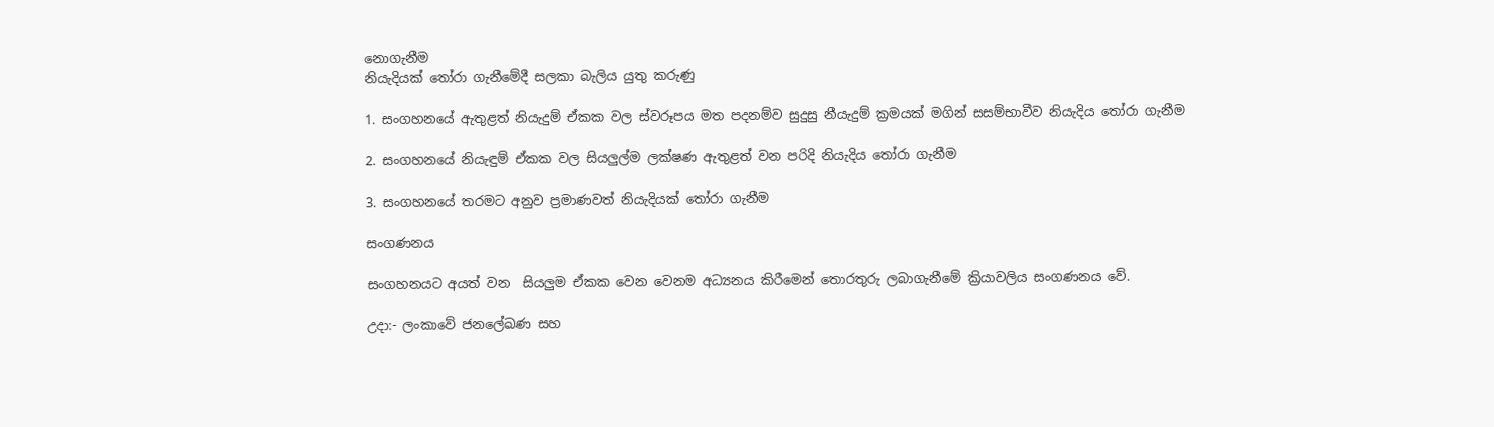නොගැනීම
නියැදියක් තෝරා ගැනීමේදී සලකා බැලිය යුතු කරුණු

1. සංගහනයේ ඇතුළත් නියැදුම් ඒකක වල ස්වරූපය මත පදනම්ව සුදුසු නීයැදුම් ක්‍රමයක් මගින් සසම්භාවීව නියැදිය තෝරා ගැනීම

2. සංගහනයේ නියැඳුම් ඒකක වල සියලුල්ම ලක්ෂණ ඇතුළත් වන පරිදි නියැදිය තෝරා ගැනීම

3. සංගහනයේ තරමට අනුව ප්‍රමාණවත් නියැදියක් තෝරා ගැනීම

සංගණනය

සංගහනයට අයත් වන  සියලුම ඒකක වෙන වෙනම අධ්‍යනය කිරීමෙන් තොරතුරු ලබාගැනීමේ ක්‍රියාවලිය සංගණනය වේ.

උදා:- ලංකාවේ ජනලේඛණ සහ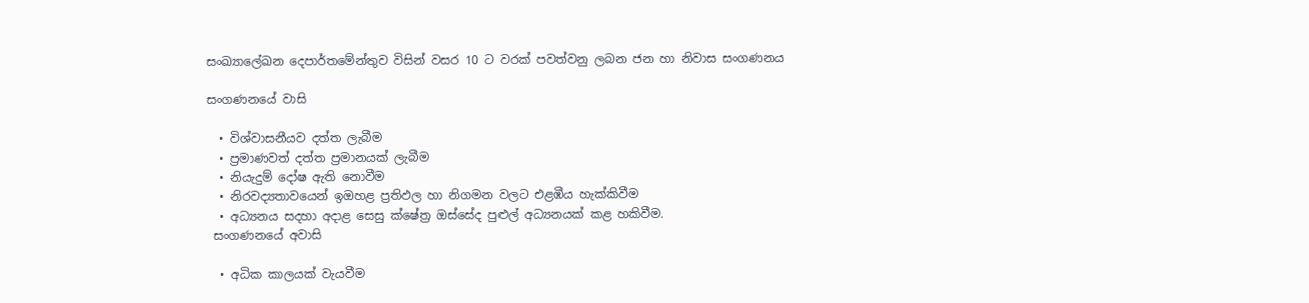සංඛ්‍යාලේඛන දෙපාර්තමේන්තුව විසින් වසර 10 ට වරක් පවත්වනු ලබන ජන හා නිවාස සංගණනය

සංගණනයේ වාසි

  • විශ්වාසනීයව දත්ත ලැබීම
  • ප්‍රමාණවත් දත්ත ප්‍රමානයක් ලැබීම
  • නියැදුම් දෝෂ ඇති නොවීම
  • නිරවද්‍යතාවයෙන් ඉඔහළ ප්‍රතිඵල හා නිගමන වලට එළඹීය හැක්කිවීම
  • අධ්‍යනය සදහා අදාළ සෙසු ක්ෂේත්‍ර ඔස්සේද පුළුල් අධ්‍යනයක් කළ හකිවීම.
 සංගණනයේ අවාසි

  • අධික කාලයක් වැයවීම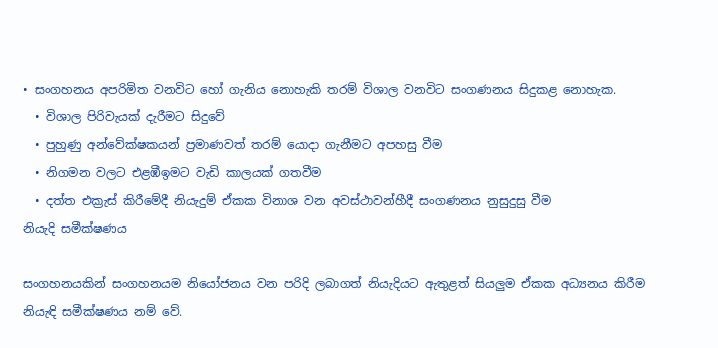• සංගහනය අපරිමිත වනවිට හෝ ගැනිය නොහැකි තරම් විශාල වනවිට සංගණනය සිදුකළ නොහැක.
  • විශාල පිරිවැයක් දැරීමට සිදුවේ
  • පුහුණු අන්වේක්ෂකයන් ප්‍රමාණවත් තරම් යොදා ගැනීමට අපහසු වීම
  • නිගමන වලට එළඹීඉමට වැඩි කාලයක් ගතවීම
  • දත්ත එක්‍රැස් කිරීමේදී නියැදුම් ඒකක විනාශ වන අවස්ථාවන්හීදී සංගණනය නුසුදුසු වීම
නියැදි සමීක්ෂණය

සංගහනයකින් සංගහනයම නියෝජනය වන පරිදි ලබාගත් නියැදියට ඇතුළත් සියලුම ඒකක අධ්‍යනය කිරීම නියැඳි සමීක්ෂණය නම් වේ.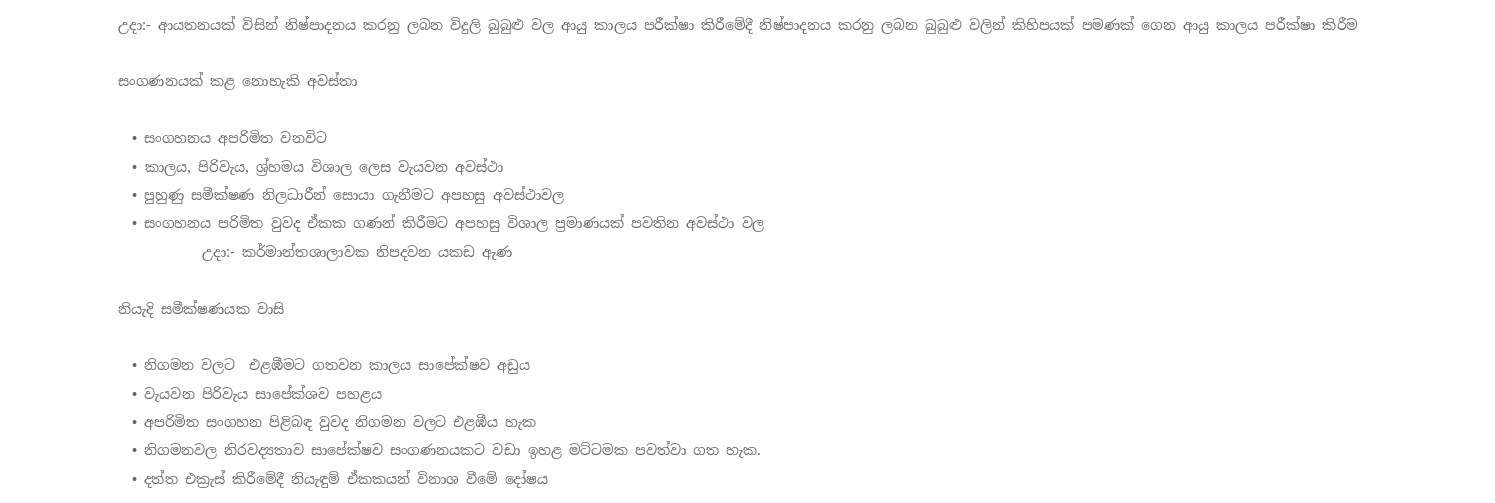උදා:- ආයතනයක් විසින් නිෂ්පාදනය කරනු ලබන විදුලි බුබුළු වල ආයු කාලය පරීක්ෂා කිරීමේදී නිෂ්පාදනය කරනු ලබන බුබුළු වලින් කිහිපයක් පමණක් ගෙන ආයු කාලය පරීක්ෂා කිරීම

සංගණනයක් කළ නොහැකි අවස්තා

  • සංගහනය අපරිමිත වනවිට
  • කාලය, පිරිවැය, ශ්‍ර්හමය විශාල ලෙස වැයවන අවස්ථා
  • පුහුණු සමීක්ෂණ නිලධාරීන් සොයා ගැනීමට අපහසු අවස්ථාවල
  • සංගහනය පරිමිත වුවද ඒකක ගණන් කිරීමට අපහසු විශාල ප්‍රමාණයක් පවතින අවස්ථා වල
            උදා:- කර්මාන්තශාලාවක නිපදවන යකඩ ඇණ

නියැදි සමීක්ෂණයක වාසි

  • නිගමන වලට  එළඹීමට ගතවන කාලය සාපේක්ෂව අඩුය
  • වැයවන පිරිවැය සාපේක්ශව පහළය
  • අපරිමිත සංගහන පිළිබඳ වුවද නිගමන වලට එළඹීය හැක
  • නිගමනවල නිරවද්‍යතාව සාපේක්ෂව සංගණනයකට වඩා ඉහළ මට්ටමක පවත්වා ගත හැක.
  • දත්ත එක්‍රැස් කිරීමේදී නියැඳුම් ඒකකයන් විනාශ වීමේ දෝෂය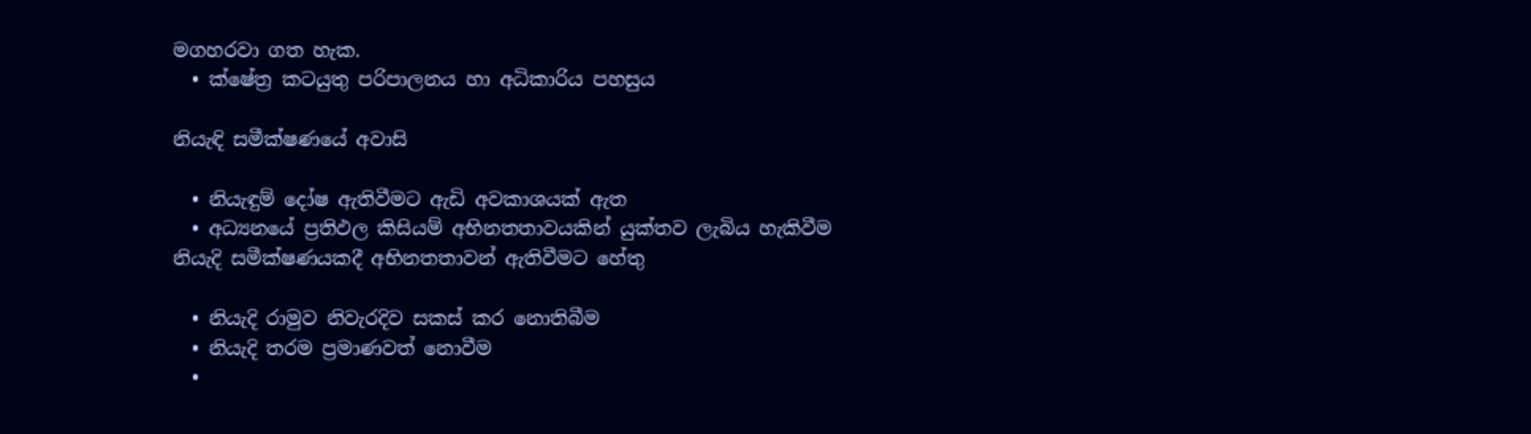මගහරවා ගත හැක.
  • ක්ෂේත්‍ර කටයුතු පරිපාලනය හා අධිකාරිය පහසුය

නියැඳි සමීක්ෂණයේ අවාසි

  • නියැඳුම් දෝෂ ඇතිවීමට ඇඩි අවකාශයක් ඇත
  • අධ්‍යනයේ ප්‍රතිඵල කිසියම් අභිනතතාවයකින් යුක්තව ලැබිය හැකිවීම
නියැදි සමීක්ෂණයකදී අභිනතතාවන් ඇතිවීමට හේතු

  • නියැදි රාමුව නිවැරදිව සකස් කර නොතිබීම
  • නියැදි තරම ප්‍රමාණවත් නොවීම
  •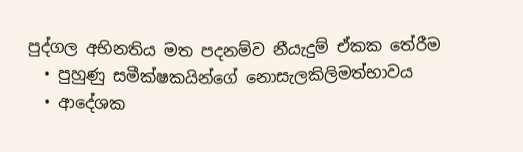පුද්ගල අභිනතිය මත පදනම්ව නීයැදුම් ඒකක තේරීම
  • පුහුණු සමීක්ෂකයින්ගේ නොසැලකිලිමත්භාවය
  • ආදේශක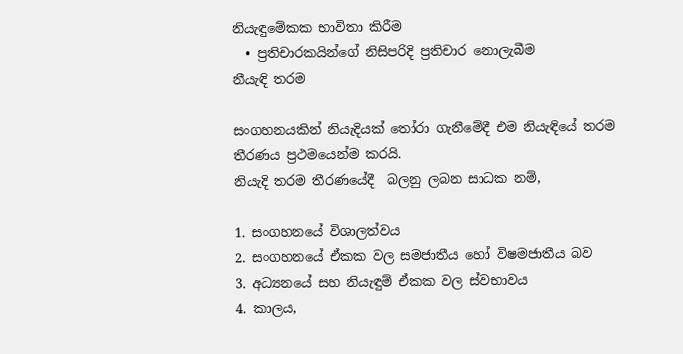නියැඳුමේකක භාවිතා කිරීම
  • ප්‍රතිචාරකයින්ගේ නිසිපරිදි ප්‍රතිචාර නොලැබීම
නීයැඳි තරම

සංගහනයකින් නියැදියක් තෝරා ගැනීමේදී එම නියැඳියේ තරම තීරණය ප්‍රථමයෙන්ම කරයි.
නියැදි තරම තීරණයේදී  බලනු ලබන සාධක නම්,

1. සංගහනයේ විශාලත්වය
2. සංගහනයේ ඒකක වල සමජාතීය හෝ විෂමජාතීය බව
3. අධ්‍යනයේ සහ නියැඳුම් ඒකක වල ස්වභාවය
4. කාලය,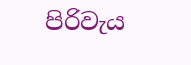පිරිවැය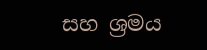සහ ශ්‍රමය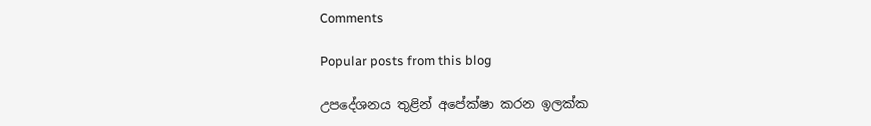Comments

Popular posts from this blog

උපදේශනය තුළින් අපේක්ෂා කරන ඉලක්ක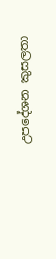උපදේශන කුසලතා